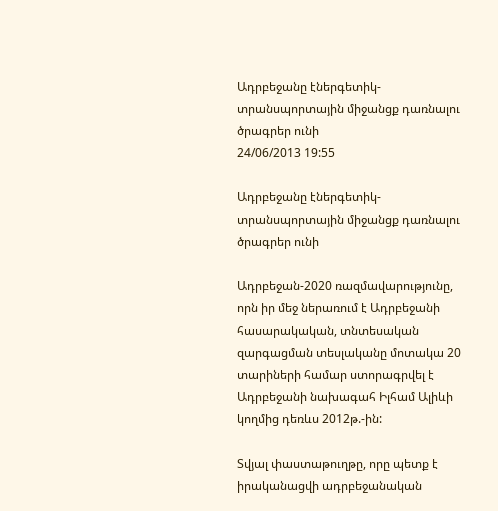Ադրբեջանը էներգետիկ-տրանսպորտային միջանցք դառնալու ծրագրեր ունի
24/06/2013 19:55

Ադրբեջանը էներգետիկ-տրանսպորտային միջանցք դառնալու ծրագրեր ունի

Ադրբեջան-2020 ռազմավարությունը, որն իր մեջ ներառում է Ադրբեջանի հասարակական, տնտեսական զարգացման տեսլականը մոտակա 20 տարիների համար ստորագրվել է Ադրբեջանի նախագահ Իլհամ Ալիևի կողմից դեռևս 2012թ.-ին:

Տվյալ փաստաթուղթը, որը պետք է իրականացվի ադրբեջանական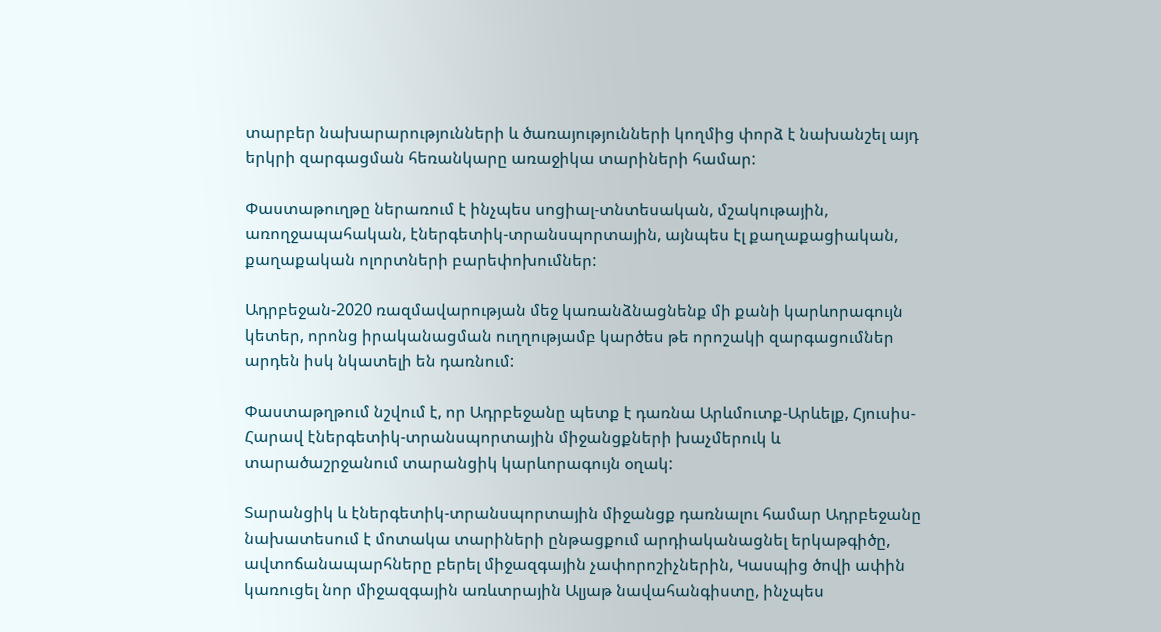տարբեր նախարարությունների և ծառայությունների կողմից փորձ է նախանշել այդ երկրի զարգացման հեռանկարը առաջիկա տարիների համար:

Փաստաթուղթը ներառում է ինչպես սոցիալ-տնտեսական, մշակութային, առողջապահական, էներգետիկ-տրանսպորտային, այնպես էլ քաղաքացիական, քաղաքական ոլորտների բարեփոխումներ:

Ադրբեջան-2020 ռազմավարության մեջ կառանձնացնենք մի քանի կարևորագույն կետեր, որոնց իրականացման ուղղությամբ կարծես թե որոշակի զարգացումներ արդեն իսկ նկատելի են դառնում:

Փաստաթղթում նշվում է, որ Ադրբեջանը պետք է դառնա Արևմուտք-Արևելք, Հյուսիս-Հարավ էներգետիկ-տրանսպորտային միջանցքների խաչմերուկ և տարածաշրջանում տարանցիկ կարևորագույն օղակ:

Տարանցիկ և էներգետիկ-տրանսպորտային միջանցք դառնալու համար Ադրբեջանը նախատեսում է մոտակա տարիների ընթացքում արդիականացնել երկաթգիծը, ավտոճանապարհները բերել միջազգային չափորոշիչներին, Կասպից ծովի ափին կառուցել նոր միջազգային առևտրային Ալյաթ նավահանգիստը, ինչպես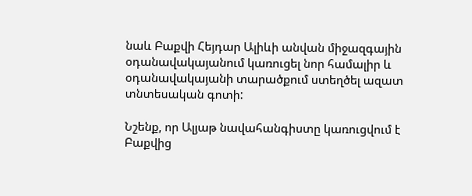նաև Բաքվի Հեյդար Ալիևի անվան միջազգային օդանավակայանում կառուցել նոր համալիր և օդանավակայանի տարածքում ստեղծել ազատ տնտեսական գոտի:

Նշենք, որ Ալյաթ նավահանգիստը կառուցվում է Բաքվից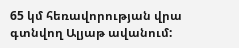65 կմ հեռավորության վրա գտնվող Ալյաթ ավանում: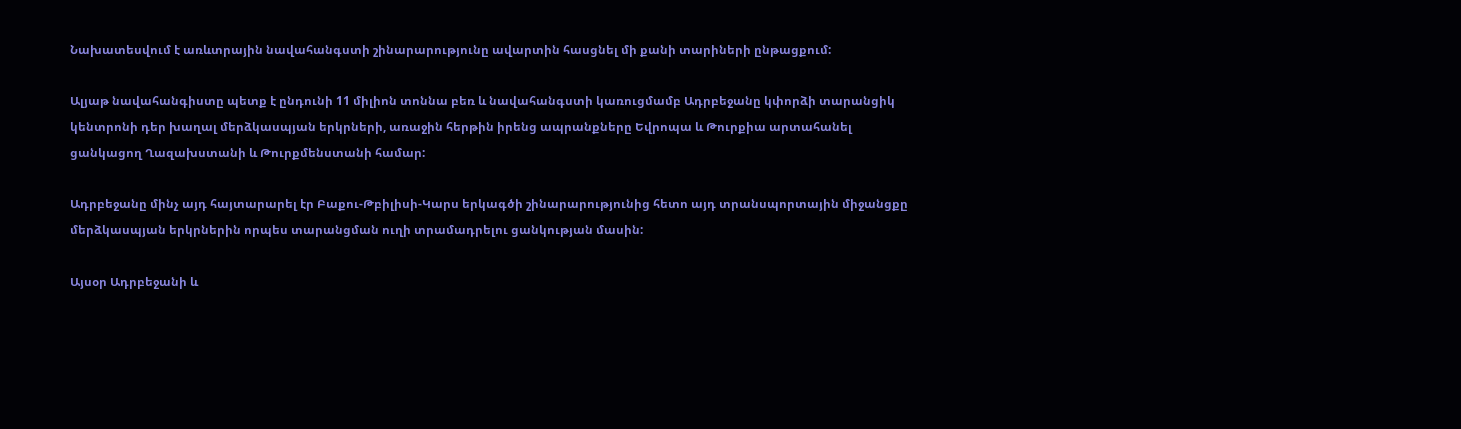Նախատեսվում է առևտրային նավահանգստի շինարարությունը ավարտին հասցնել մի քանի տարիների ընթացքում:

Ալյաթ նավահանգիստը պետք է ընդունի 11 միլիոն տոննա բեռ և նավահանգստի կառուցմամբ Ադրբեջանը կփորձի տարանցիկ կենտրոնի դեր խաղալ մերձկասպյան երկրների, առաջին հերթին իրենց ապրանքները Եվրոպա և Թուրքիա արտահանել ցանկացող Ղազախստանի և Թուրքմենստանի համար:

Ադրբեջանը մինչ այդ հայտարարել էր Բաքու-Թբիլիսի-Կարս երկագծի շինարարությունից հետո այդ տրանսպորտային միջանցքը մերձկասպյան երկրներին որպես տարանցման ուղի տրամադրելու ցանկության մասին:

Այսօր Ադրբեջանի և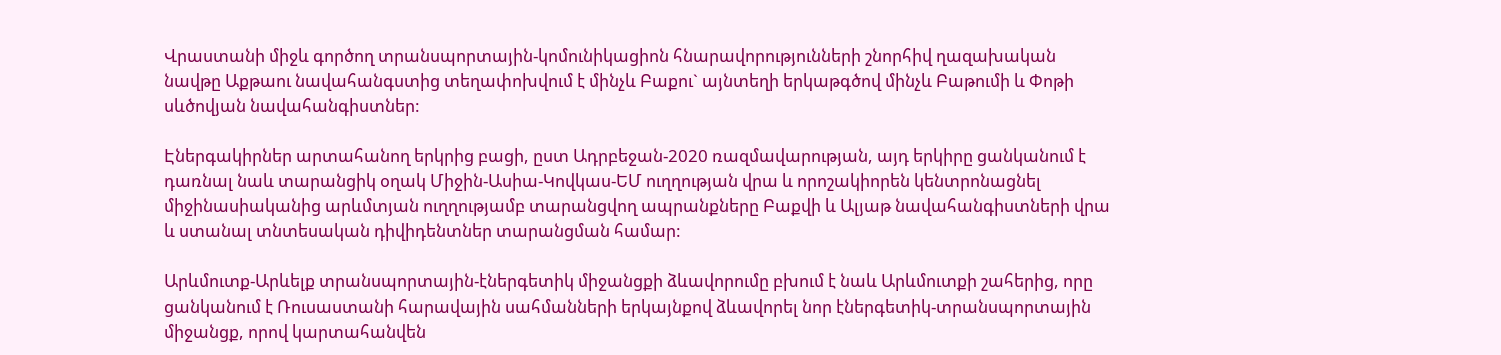Վրաստանի միջև գործող տրանսպորտային-կոմունիկացիոն հնարավորությունների շնորհիվ ղազախական նավթը Աքթաու նավահանգստից տեղափոխվում է մինչև Բաքու` այնտեղի երկաթգծով մինչև Բաթումի և Փոթի սևծովյան նավահանգիստներ:

Էներգակիրներ արտահանող երկրից բացի, ըստ Ադրբեջան-2020 ռազմավարության, այդ երկիրը ցանկանում է դառնալ նաև տարանցիկ օղակ Միջին-Ասիա-Կովկաս-ԵՄ ուղղության վրա և որոշակիորեն կենտրոնացնել միջինասիականից արևմտյան ուղղությամբ տարանցվող ապրանքները Բաքվի և Ալյաթ նավահանգիստների վրա և ստանալ տնտեսական դիվիդենտներ տարանցման համար:

Արևմուտք-Արևելք տրանսպորտային-էներգետիկ միջանցքի ձևավորումը բխում է նաև Արևմուտքի շահերից, որը ցանկանում է Ռուսաստանի հարավային սահմանների երկայնքով ձևավորել նոր էներգետիկ-տրանսպորտային միջանցք, որով կարտահանվեն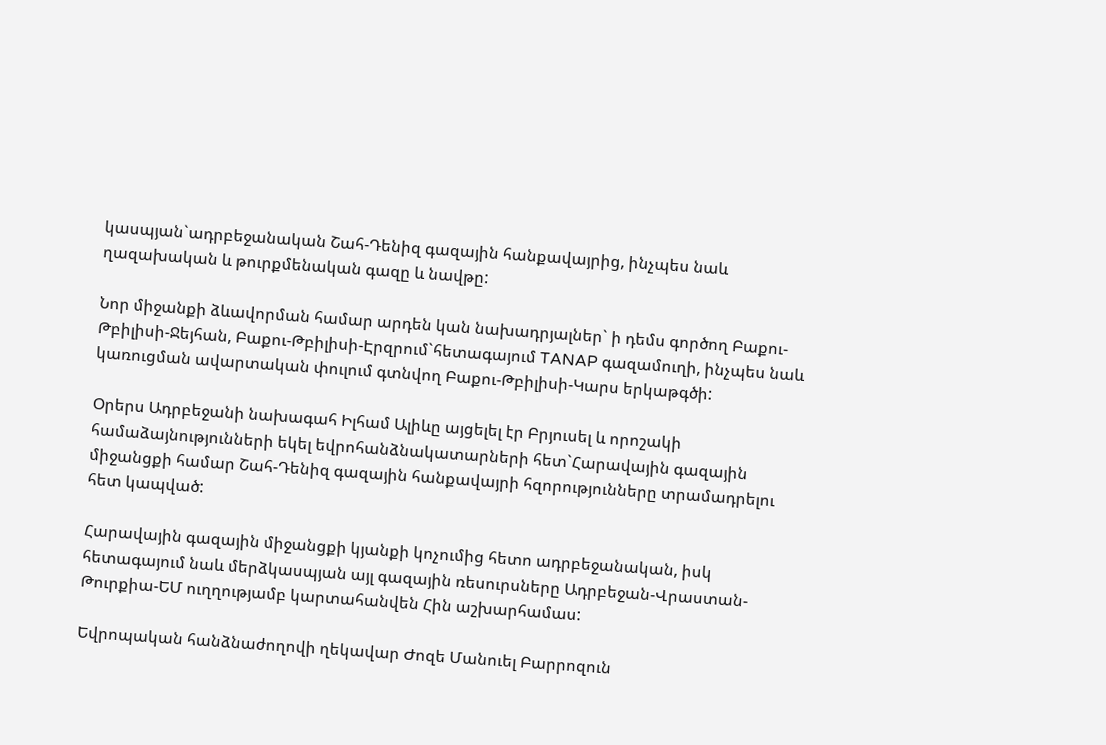կասպյան`ադրբեջանական Շահ-Դենիզ գազային հանքավայրից, ինչպես նաև ղազախական և թուրքմենական գազը և նավթը:

Նոր միջանքի ձևավորման համար արդեն կան նախադրյալներ` ի դեմս գործող Բաքու-Թբիլիսի-Ջեյհան, Բաքու-Թբիլիսի-Էրզրում`հետագայում TANAP գազամուղի, ինչպես նաև կառուցման ավարտական փուլում գտնվող Բաքու-Թբիլիսի-Կարս երկաթգծի:

Օրերս Ադրբեջանի նախագահ Իլհամ Ալիևը այցելել էր Բրյուսել և որոշակի համաձայնությունների եկել եվրոհանձնակատարների հետ`Հարավային գազային միջանցքի համար Շահ-Դենիզ գազային հանքավայրի հզորությունները տրամադրելու հետ կապված:

Հարավային գազային միջանցքի կյանքի կոչումից հետո ադրբեջանական, իսկ հետագայում նաև մերձկասպյան այլ գազային ռեսուրսները Ադրբեջան-Վրաստան-Թուրքիա-ԵՄ ուղղությամբ կարտահանվեն Հին աշխարհամաս:

Եվրոպական հանձնաժողովի ղեկավար Ժոզե Մանուել Բարրոզուն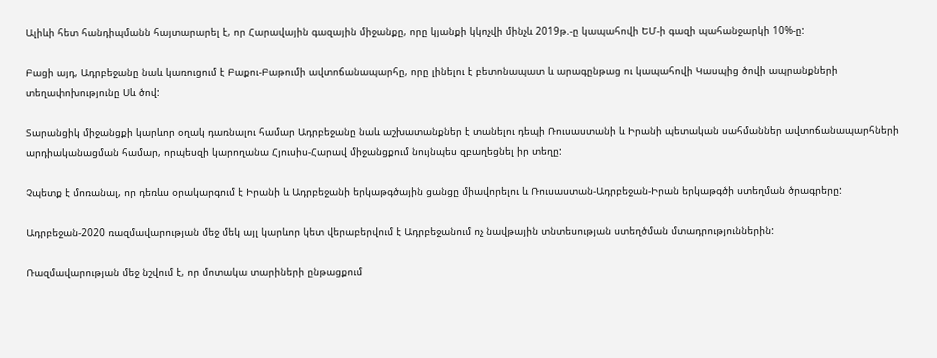Ալիևի հետ հանդիպմանն հայտարարել է, որ Հարավային գազային միջանքը, որը կյանքի կկոչվի մինչև 2019թ.-ը կապահովի ԵՄ-ի գազի պահանջարկի 10%-ը:

Բացի այդ, Ադրբեջանը նաև կառուցում է Բաքու-Բաթումի ավտոճանապարհը, որը լինելու է բետոնապատ և արագընթաց ու կապահովի Կասպից ծովի ապրանքների տեղափոխությունը Սև ծով:

Տարանցիկ միջանցքի կարևոր օղակ դառնալու համար Ադրբեջանը նաև աշխատանքներ է տանելու դեպի Ռուսաստանի և Իրանի պետական սահմաններ ավտոճանապարհների արդիականացման համար, որպեսզի կարողանա Հյուսիս-Հարավ միջանցքում նույնպես զբաղեցնել իր տեղը:

Չպետք է մոռանալ, որ դեռևս օրակարգում է Իրանի և Ադրբեջանի երկաթգծային ցանցը միավորելու և Ռուսաստան-Ադրբեջան-Իրան երկաթգծի ստեղման ծրագրերը:

Ադրբեջան-2020 ռազմավարության մեջ մեկ այլ կարևոր կետ վերաբերվում է Ադրբեջանում ոչ նավթային տնտեսության ստեղծման մտադրություններին:

Ռազմավարության մեջ նշվում է, որ մոտակա տարիների ընթացքում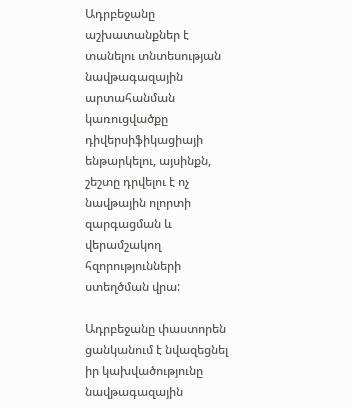Ադրբեջանը աշխատանքներ է տանելու տնտեսության նավթագազային արտահանման կառուցվածքը դիվերսիֆիկացիայի ենթարկելու, այսինքն, շեշտը դրվելու է ոչ նավթային ոլորտի զարգացման և վերամշակող հզորությունների ստեղծման վրա:

Ադրբեջանը փաստորեն ցանկանում է նվազեցնել իր կախվածությունը նավթագազային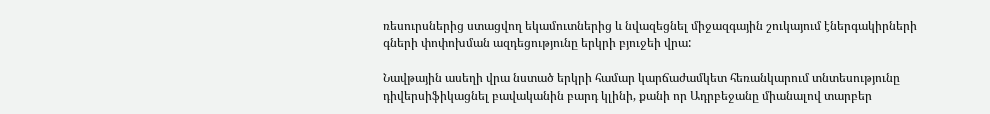ռեսուրսներից ստացվող եկամուտներից և նվազեցնել միջազգային շուկայում էներգակիրների գների փոփոխման ազդեցությունը երկրի բյուջեի վրա:

Նավթային ասեղի վրա նստած երկրի համար կարճաժամկետ հեռանկարում տնտեսությունը դիվերսիֆիկացնել բավականին բարդ կլինի, քանի որ Ադրբեջանը միանալով տարբեր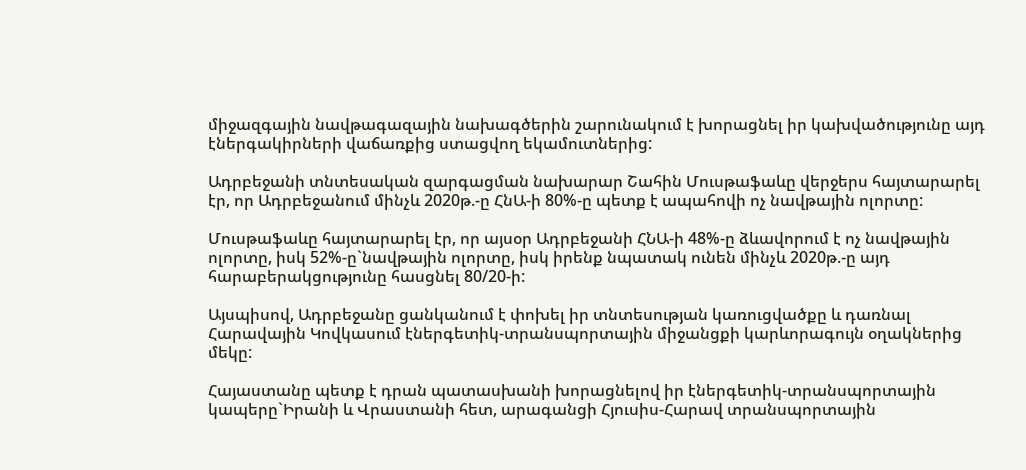միջազգային նավթագազային նախագծերին շարունակում է խորացնել իր կախվածությունը այդ էներգակիրների վաճառքից ստացվող եկամուտներից:

Ադրբեջանի տնտեսական զարգացման նախարար Շահին Մուսթաֆաևը վերջերս հայտարարել էր, որ Ադրբեջանում մինչև 2020թ.-ը ՀնԱ-ի 80%-ը պետք է ապահովի ոչ նավթային ոլորտը:

Մուսթաֆաևը հայտարարել էր, որ այսօր Ադրբեջանի ՀՆԱ-ի 48%-ը ձևավորում է ոչ նավթային ոլորտը, իսկ 52%-ը`նավթային ոլորտը, իսկ իրենք նպատակ ունեն մինչև 2020թ.-ը այդ հարաբերակցությունը հասցնել 80/20-ի:

Այսպիսով, Ադրբեջանը ցանկանում է փոխել իր տնտեսության կառուցվածքը և դառնալ Հարավային Կովկասում էներգետիկ-տրանսպորտային միջանցքի կարևորագույն օղակներից մեկը:

Հայաստանը պետք է դրան պատասխանի խորացնելով իր էներգետիկ-տրանսպորտային կապերը`Իրանի և Վրաստանի հետ, արագանցի Հյուսիս-Հարավ տրանսպորտային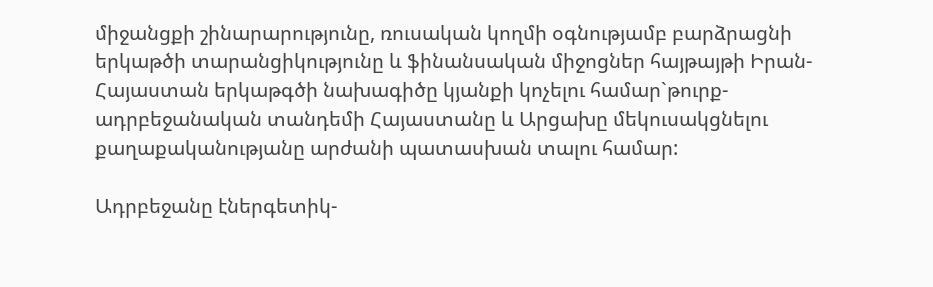միջանցքի շինարարությունը, ռուսական կողմի օգնությամբ բարձրացնի երկաթծի տարանցիկությունը և ֆինանսական միջոցներ հայթայթի Իրան-Հայաստան երկաթգծի նախագիծը կյանքի կոչելու համար`թուրք-ադրբեջանական տանդեմի Հայաստանը և Արցախը մեկուսակցնելու քաղաքականությանը արժանի պատասխան տալու համար:

Ադրբեջանը էներգետիկ-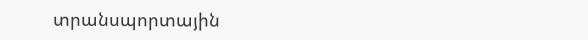տրանսպորտային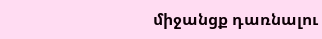միջանցք դառնալու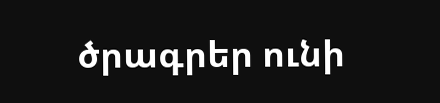ծրագրեր ունի